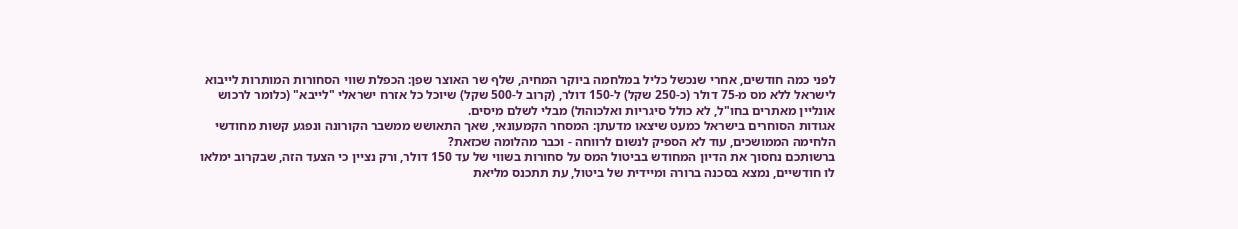לפני כמה חודשים, אחרי שנכשל כליל במלחמה ביוקר המחיה, שלף שר האוצר שפן: הכפלת שווי הסחורות המותרות לייבוא לישראל ללא מס מ-75 דולר (כ-250 שקל) ל-150 דולר, (קרוב ל-500 שקל) שיוכל כל אזרח ישראלי "לייבא" (כלומר לרכוש אונליין מאתרים בחו"ל, לא כולל סיגריות ואלכוהול) מבלי לשלם מיסים.
אגודות הסוחרים בישראל כמעט שיצאו מדעתן: המסחר הקמעונאי, שאך התאושש ממשבר הקורונה ונפגע קשות מחודשי הלחימה הממושכים, עוד לא הספיק לנשום לרווחה - וכבר מהלומה שכזאת?
ברשותכם נחסוך את הדיון המחודש בביטול המס על סחורות בשווי של עד 150 דולר, ורק נציין כי הצעד הזה, שבקרוב ימלאו לו חודשיים, נמצא בסכנה ברורה ומיידית של ביטול, עת תתכנס מליאת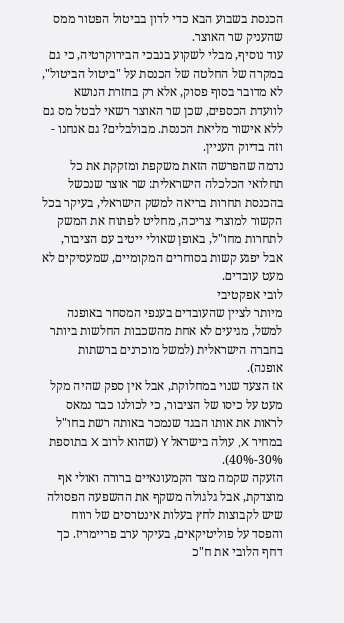הכנסת בשבוע הבא כדי לדון בביטול הפטור ממס שהעניק שר האוצר.
עוד נוסיף, מבלי לשקוע בנבכי הבירוקרטיה, כי גם במקרה של החלטה של הכנסת על "ביטול הביטול", לא מדובר בסוף פסוק, אלא רק בחזרת הנושא לוועדת הכספים, שכן שר האוצר רשאי לבטל מס גם ללא אישור מליאת הכנסת. מבולבלים? גם אנחנו - וזה בדיוק העניין.
נדמה שהפרשה הזאת משקפת ומזקקת את כל תחלואי הכלכלה הישראלית: שר אוצר שנכשל בהכנסת תחרות בריאה למשק הישראלי, בעיקר בכל הקשור למוצרי צריכה, מחליט לפתוח את המשק לתחרות מחו"ל, באופן שאולי ייטיב עם הציבור, אבל יפגע קשות בסוחרים המקומיים, שמעסיקים לא מעט עובדים.
לובי אפקטיבי
מיותר לציין שהעובדים בענפי המסחר באופנה למשל, מגיעים לא אחת מהשכבות החלשות ביותר בחברה הישראלית (למשל מוכרנים ברשתות אופנה).
אז הצעד שנוי במחלוקת, אבל אין ספק שהיה מקל מעט על כיסו של הציבור, כי לכולנו כבר נמאס לראות את אותו הבגד שנמכר באותה רשת בחו"ל במחיר X, עולה בישראל Y (שהוא לרוב X בתוספת 30%-40%).
הזעקה שקמה מצד הקמעונאיים ברורה ואולי אף מוצדקת, אבל גלגולה משקף את ההשפעה הפסולה שיש לקבוצות לחץ בעלות אינטרסים של רווח והפסד על פוליטיקאים, בעיקר ערב פריימריז. כך דחף הלובי את ח"כ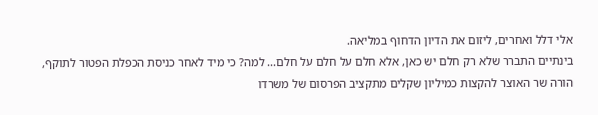אלי דלל ואחרים, ליזום את הדיון הדחוף במליאה.
בינתיים התברר שלא רק חלם יש כאן, אלא חלם על חלם על חלם... למה? כי מיד לאחר כניסת הכפלת הפטור לתוקף, הורה שר האוצר להקצות כמיליון שקלים מתקציב הפרסום של משרדו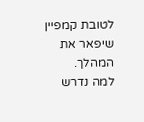לטובת קמפיין שיפאר את המהלך.
למה נדרש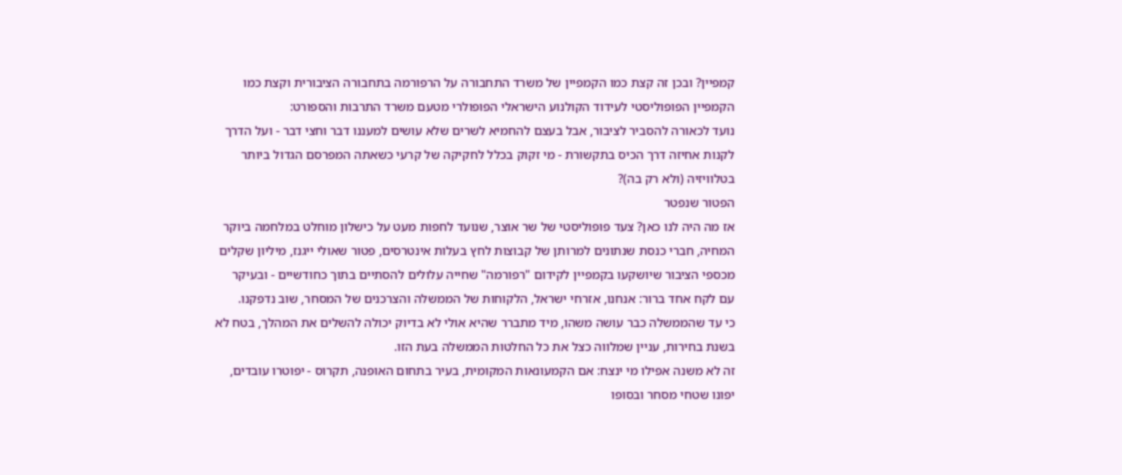קמפיין? ובכן זה קצת כמו הקמפיין של משרד התחבורה על הרפורמה בתחבורה הציבורית וקצת כמו הקמפיין הפופוליסטי לעידוד הקולנוע הישראלי הפופולרי מטעם משרד התרבות והספורט:
נועד לכאורה להסביר לציבור, אבל בעצם להחמיא לשרים שלא עושים למעננו דבר וחצי דבר - ועל הדרך לקנות אחיזה דרך הכיס בתקשורת - מי זקוק בכלל לחקיקה של קרעי כשאתה המפרסם הגדול ביותר בטלוויזיה (ולא רק בה)?
הפטור שנפטר
אז מה היה לנו כאן? צעד פופוליסטי של שר אוצר, שנועד לחפות מעט על כישלון מוחלט במלחמה ביוקר המחיה, חברי כנסת שנתונים למרותן של קבוצות לחץ בעלות אינטרסים, פטור שאולי ייגנז, מיליון שקלים מכספי הציבור שיושקעו בקמפיין לקידום "רפורמה" שחייה עלולים להסתיים בתוך כחודשיים - ובעיקר עם לקח אחד ברור: אנחנו, אזרחי ישראל, הלקוחות של הממשלה והצרכנים של המסחר, שוב נדפקנו.
כי עד שהממשלה כבר עושה משהו, מיד מתברר שהיא אולי לא בדיוק יכולה להשלים את המהלך, בטח לא בשנת בחירות, עניין שמלווה כצל את כל החלטות הממשלה בעת הזו.
זה לא משנה אפילו מי ינצח: אם הקמעונאות המקומית, בעיר בתחום האופנה, תקרוס - יפוטרו עובדים, יפונו שטחי מסחר ובסופו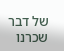של דבר שכרנו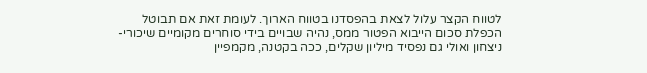לטווח הקצר עלול לצאת בהפסדנו בטווח הארוך. לעומת זאת אם תבוטל הכפלת סכום הייבוא הפטור ממס, נהיה שבויים בידי סוחרים מקומיים שיכורי-ניצחון ואולי גם נפסיד מיליון שקלים, ככה בקטנה, מקמפיין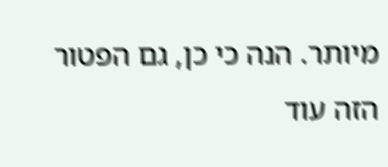מיותר. הנה כי כן, גם הפטור הזה עוד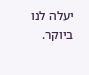יעלה לנו ביוקר.